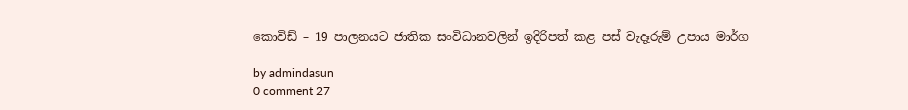කොවිඩ් – 19 පාලනයට ජාතික සංවිධානවලින් ඉදිරිපත් කළ පස් වැදෑරුම් උපාය මාර්ග

by admindasun
0 comment 27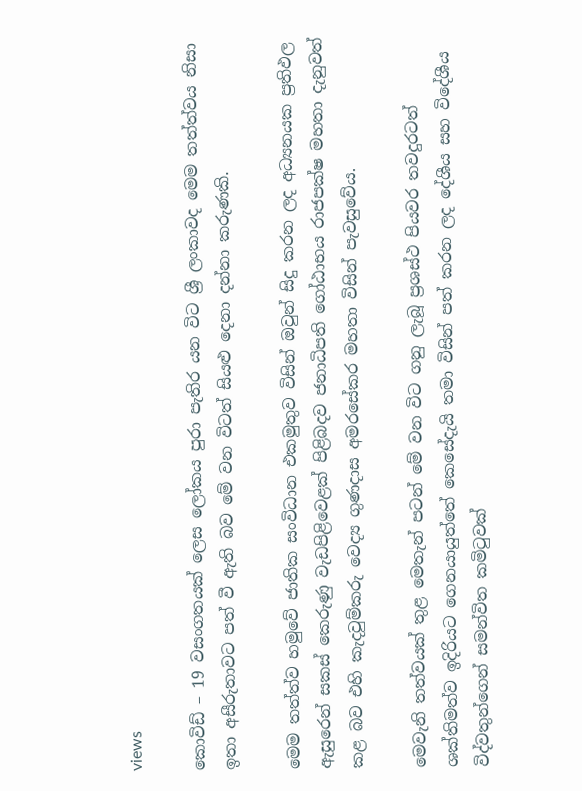views

කොවිඩ් – 19 වසංගතයක් ලෙස ලෝකය පුරා පැතිර යන විට ශ්‍රී ලංකාවද මෙම තත්ත්වය නිසා ඉතා අසීරුතාවට පත් වී ඇති බව මේ වන විටත් සියළු දෙනා දන්නා කරුණකි.

මෙම තත්ත්ව හමුවේ ජාතික සංවිධාන එකමුතුව විසින් ඔවුන් සිදු කරන ලද අධ්‍යනයක ප්‍රතිඵල ඇසුරෙන් සකස් කෙරුණු වැඩපිළිවෙළක් පිළිබදව ජනාධිපති ගෝඨාභය රාජපක්ෂ මහතා දැනුවත් කළ බව එහි කැදවුම්කරු වෙද්‍ය ගුණදාස අමරසේකර මහතා විසින් පැවසුවේය.

මෙවැනි තත්වයක් තුළ මෙතැන් පටන් මේ වන විට ගනු ලැබූ ප්‍රශස්ථ පියවර තවදුරටත් ශක්තිමත්ව ඉදිරියට ගෙනයායුත්තේ කෙසේදැයි තමා විසින් පත් කරන ලද දේශීය සහ විදේශීය විද්වතුන්ගෙන් සමන්විත කමිටුවක්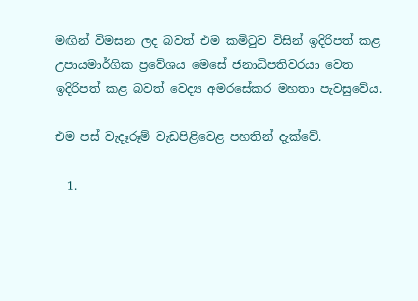මඟින් විමසන ලද බවත් එම කමිටුව විසින් ඉදිරිපත් කළ උපායමාර්ගික ප්‍රවේශය මෙසේ ජනාධිපතිවරයා වෙත ඉදිරිපත් කළ බවත් වෙද්‍ය අමරසේකර මහතා පැවසුවේය.

එම පස් වැදෑරූම් වැඩපිළිවෙළ පහතින් දැක්වේ.

  1.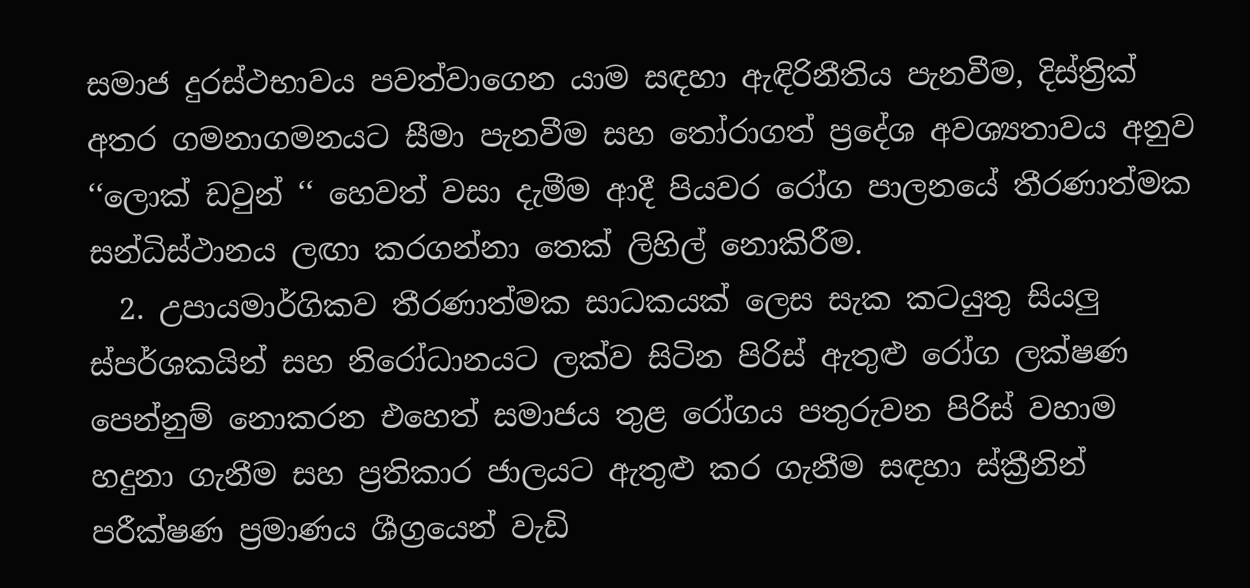සමාජ දුරස්ථභාවය පවත්වාගෙන යාම සඳහා ඇඳිරිනීතිය පැනවීම, දිස්ත්‍රික් අතර ගමනාගමනයට සීමා පැනවීම සහ තෝරාගත් ප්‍රදේශ අවශ්‍යතාවය අනුව ‘‘ලොක් ඩවුන් ‘‘ හෙවත් වසා දැමීම ආදී පියවර රෝග පාලනයේ තීරණාත්මක සන්ධිස්ථානය ලඟා කරගන්නා තෙක් ලිහිල් නොකිරීම.
  2. උපායමාර්ගිකව තීරණාත්මක සාධකයක් ලෙස සැක කටයුතු සියලු ස්පර්ශකයින් සහ නිරෝධානයට ලක්ව සිටින පිරිස් ඇතුළු රෝග ලක්ෂණ පෙන්නුම් නොකරන එහෙත් සමාජය තුළ රෝගය පතුරුවන පිරිස් වහාම හදුනා ගැනීම සහ ප්‍රතිකාර ජාලයට ඇතුළු කර ගැනීම සඳහා ස්ක්‍රීනින් පරීක්ෂණ ප්‍රමාණය ශීග්‍රයෙන් වැඩි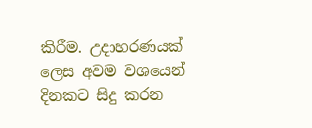කිරීම. උදාහරණයක් ලෙස අවම වශයෙන් දිනකට සිදු කරන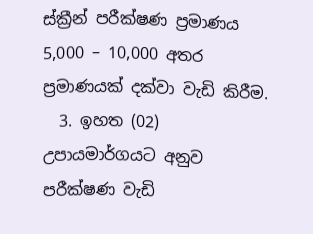ස්ක්‍රීන් පරීක්ෂණ ප්‍රමාණය 5,000 – 10,000 අතර ප්‍රමාණයක් දක්වා වැඩි කිරීම.
  3. ඉහත (02) උපායමාර්ගයට අනුව පරීක්ෂණ වැඩි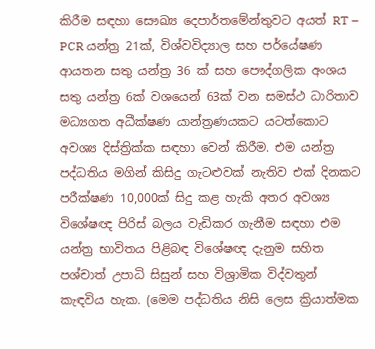කිරීම සඳහා සෞඛ්‍ය දෙපාර්තමේන්තුවට අයත් RT – PCR යන්ත්‍ර 21ක්, විශ්වවිද්‍යාල සහ පර්යේෂණ ආයතන සතු යන්ත්‍ර 36 ක් සහ පෞද්ගලික අංශය සතු යන්ත්‍ර 6ක් වශයෙන් 63ක් වන සමස්ථ ධාරිතාව මධ්‍යගත අධීක්ෂණ යාන්ත්‍රණයකට යටත්කොට අවශ්‍ය දිස්ත්‍රික්ක සඳහා වෙන් කිරීම. එම යන්ත්‍ර පද්ධතිය මගින් කිසිදු ගැටළුවක් නැතිව එක් දිනකට පරීක්ෂණ 10,000ක් සිදු කළ හැකි අතර අවශ්‍ය විශේෂඥ පිරිස් බලය වැඩිකර ගැනීම සඳහා එම යන්ත්‍ර භාවිතය පිළිබඳ විශේෂඥ දැනුම සහිත පශ්චාත් උපාධි සිසුන් සහ විශ්‍රාමික විද්වතුන් කැඳවිය හැක. (මෙම පද්ධතිය නිසි ලෙස ක්‍රියාත්මක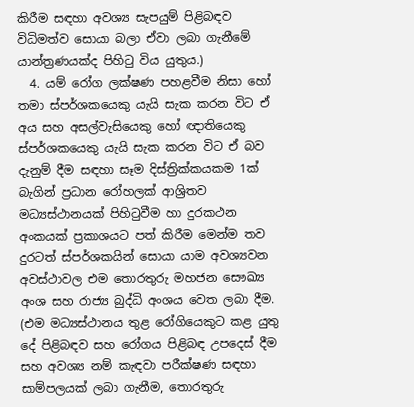කිරීම සඳහා අවශ්‍ය සැපයුම් පිළිබඳව විධිමත්ව සොයා බලා ඒවා ලබා ගැනීමේ යාන්ත්‍රණයක්ද පිහිටු විය යුතුය.)
  4. යම් රෝග ලක්ෂණ පහළවීම නිසා හෝ තමා ස්පර්ශකයෙකු යැයි සැක කරන විට ඒ අය සහ අසල්වැසියෙකු හෝ ඥාතියෙකු ස්පර්ශකයෙකු යැයි සැක කරන විට ඒ බව දැනුම් දීම සඳහා සෑම දිස්ත්‍රික්කයකම 1ක් බැගින් ප්‍රධාන රෝහලක් ආශ්‍රිතව මධ්‍යස්ථානයක් පිහිටුවීම හා දුරකථන අංකයක් ප්‍රකාශයට පත් කිරීම මෙන්ම තව දුරටත් ස්පර්ශකයින් සොයා යාම අවශ්‍යවන අවස්ථාවල එම තොරතුරු මහජන සෞඛ්‍ය අංශ සහ රාජ්‍ය බුද්ධි අංශය වෙත ලබා දීම. (එම මධ්‍යස්ථානය තුළ රෝගියෙකුට කළ යුතු දේ පිළිබඳව සහ රෝගය පිළිබඳ උපදෙස් දීම සහ අවශ්‍ය නම් කැඳවා පරීක්ෂණ සඳහා සාම්පලයක් ලබා ගැනීම, තොරතුරු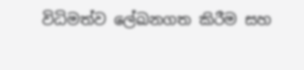විධිමත්ව ලේඛනගත කිරීම සහ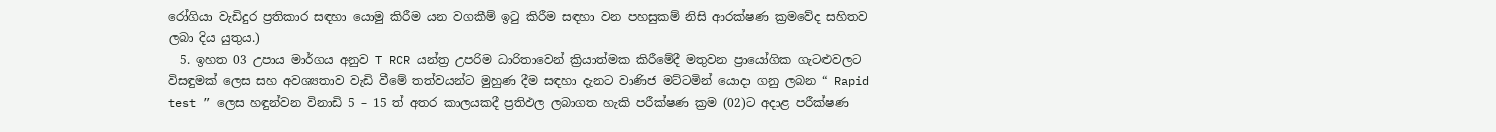රෝගියා වැඩිදුර ප්‍රතිකාර සඳහා යොමු කිරීම යන වගකීම් ඉටු කිරීම සඳහා වන පහසුකම් නිසි ආරක්ෂණ ක්‍රමවේද සහිතව ලබා දිය යුතුය.)
  5. ඉහත 03 උපාය මාර්ගය අනුව T RCR යන්ත්‍ර උපරිම ධාරිතාවෙන් ක්‍රියාත්මක කිරීමේදී මතුවන ප්‍රායෝගික ගැටළුවලට විසඳුමක් ලෙස සහ අවශ්‍යතාව වැඩි වීමේ තත්වයන්ට මුහුණ දීම සඳහා දැනට වාණිජ මට්ටමින් යොදා ගනු ලබන “ Rapid test ” ලෙස හඳුන්වන විනාඩි 5 – 15 ත් අතර කාලයකදී ප්‍රතිඵල ලබාගත හැකි පරීක්ෂණ ක්‍රම (02)ට අදාළ පරීක්ෂණ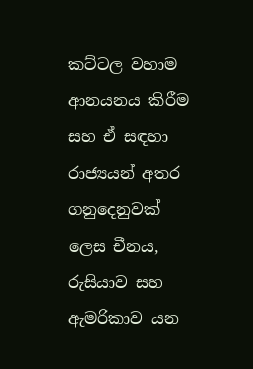කට්ටල වහාම ආනයනය කිරීම සහ ඒ සඳහා රාජ්‍යයන් අතර ගනුදෙනුවක් ලෙස චීනය, රුසියාව සහ ඇමරිකාව යන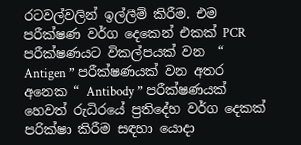රටවල්වලින් ඉල්ලීම් කිරීම. එම පරීක්ෂණ වර්ග දෙකෙන් එකක් PCR පරීක්ෂණයට විකල්පයක් වන  “ Antigen ” පරීක්ෂණයක් වන අතර අනෙක “ Antibody ” පරීක්ෂණයක් හෙවත් රුධිරයේ ප්‍රතිදේහ වර්ග දෙකක් පරික්ෂා කිරීම සඳහා යොදා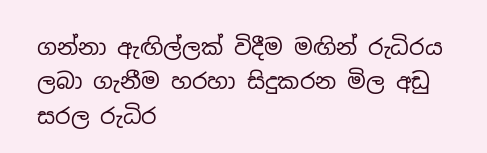ගන්නා ඇඟිල්ලක් විදීම මඟින් රුධිරය ලබා ගැනීම හරහා සිදුකරන මිල අඩු සරල රුධිර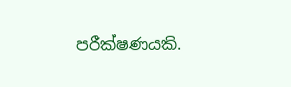පරීක්ෂණයකි.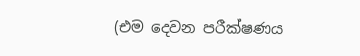(එම දෙවන පරීක්ෂණය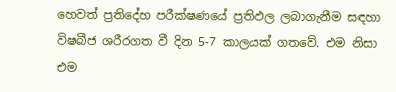හෙවත් ප්‍රතිදේහ පරීක්ෂණයේ ප්‍රතිඵල ලබාගැනීම සඳහා විෂබීජ ශරීරගත වී දින 5-7 කාලයක් ගතවේ. එම නිසා එම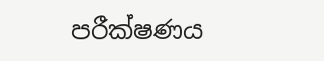පරීක්ෂණය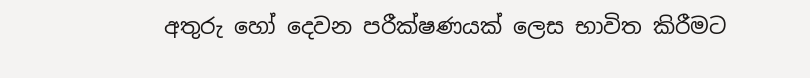අතුරු හෝ දෙවන පරීක්ෂණයක් ලෙස භාවිත කිරීමට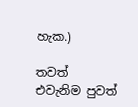හැක.)

තවත් එවැනිම පුවත්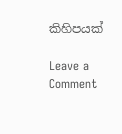කිහිපයක්

Leave a Comment